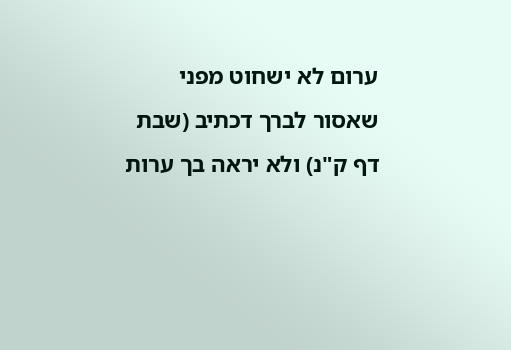ערום לא ישחוט מפני שאסור לברך דכתיב (שבת דף ק"נ) ולא יראה בך ערות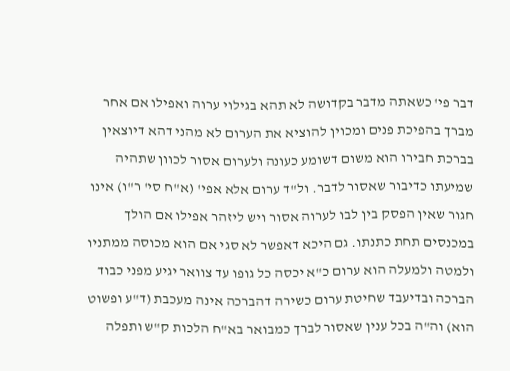דבר פי' כשאתה מדבר בקדושה לא תהא בגילוי ערוה ואפילו אם אחר מברך בהפיכת פנים ומכוין להוציא את הערום לא מהני דהא דיוצאין בברכת חבירו הוא משום דשומע כעונה ולערום אסור לכוון שתהיה שמיעתו כדיבור שאסור לדבר. ול"ד ערום אלא אפי' (א"ח סי' ר"ו) אינו חגור שאין הפסק בין לבו לערוה אסור ויש ליזהר אפילו אם הולך במכנסים תחת כתנתו. גם היכא דאפשר לא סגי אם הוא מכוסה ממתניו ולמטה ולמעלה הוא ערום כ"א יכסה כל גופו עד צוואר יגיע מפני כבוד הברכה ובדיעבד שחיטת ערום כשירה דהברכה אינה מעכבת (ד"ע ופשוט הוא) וה"ה בכל ענין שאסור לברך כמבואר בא"ח הלכות ק"ש ותפלה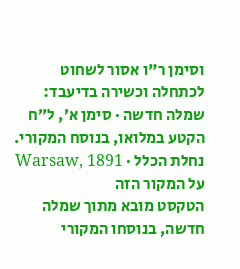וסימן ר"ו אסור לשחוט לכתחלה וכשירה בדיעבד:
שמלה חדשה · סימן א׳, ל״ח
הקטע במלואו, בנוסח המקורי.
נחלת הכלל · Warsaw, 1891
על המקור הזה
הטקסט מובא מתוך שמלה חדשה, בנוסחו המקורי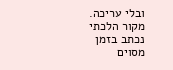ובלי עריכה. מקור הלכתי נכתב בזמן מסוים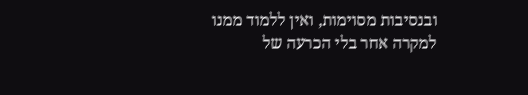ובנסיבות מסוימות, ואין ללמוד ממנו למקרה אחר בלי הכרעה של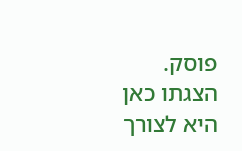פוסק. הצגתו כאן היא לצורך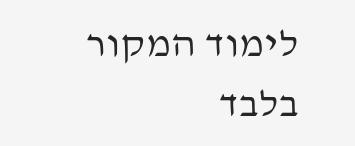לימוד המקור בלבד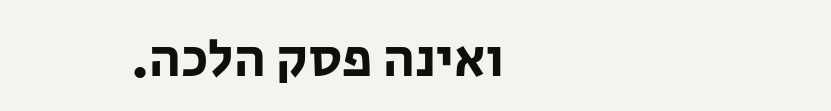ואינה פסק הלכה.